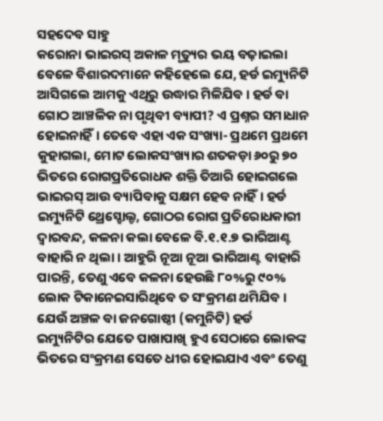ସହଦେବ ସାହୁ
କରୋନା ଭାଇରସ୍ ଅକାଳ ମୃତ୍ୟୁର ଭୟ ବଢ଼ାଇଲା ବେଳେ ବିଶାରଦମାନେ କହିହେଲେ ଯେ, ହର୍ଡ ଇମ୍ୟୁନିଟି ଆସିଗଲେ ଆମକୁ ଏଥିରୁ ଉଦ୍ଧାର ମିଳିଯିବ। ହର୍ଡ ବା ଗୋଠ ଆଞ୍ଚଳିକ ନା ପୃଥିବୀ ବ୍ୟାପୀ? ଏ ପ୍ରଶ୍ନର ସମାଧାନ ହୋଇନାହିଁ। ତେବେ ଏହା ଏକ ସଂଖ୍ୟା- ପ୍ରଥମେ ପ୍ରଥମେ କୁହାଗଲା, ମୋଟ ଲୋକସଂଖ୍ୟାର ଶତକଡ଼ା ୬୦ରୁ ୭୦ ଭିତରେ ରୋଗପ୍ରତିରୋଧକ ଶକ୍ତି ତିଆରି ହୋଇଗଲେ ଭାଇରସ୍ ଆଉ ବ୍ୟାପିବାକୁ ସକ୍ଷମ ହେବ ନାହିଁ। ହର୍ଡ ଇମ୍ୟୁନିଟି ଥ୍ରେସ୍ହୋଲ୍ଡ, ଗୋଠର ରୋଗ ପ୍ରତିରୋଧକାରୀ ଦ୍ୱାରବନ୍ଦ, କଳନା କଲା ବେଳେ ବି.୧.୧.୭ ଭାରିଆଣ୍ଟ ବାହାରି ନ ଥିଲା। ଆହୁରି ନୂଆ ନୂଆ ଭାରିଆଣ୍ଟ ବାହାରି ପାରନ୍ତି, ତେଣୁ ଏବେ କଳନା ହେଉଛି ୮୦%ରୁ ୯୦% ଲୋକ ଟିକାନେଇସାରିଥିବେ ତ ସଂକ୍ରମଣ ଥମିଯିବ। ଯେଉଁ ଅଞ୍ଚଳ ବା ଜନଗୋଷ୍ଠୀ (କମୁନିଟି) ହର୍ଡ ଇମ୍ୟୁନିଟିର ଯେତେ ପାଖାପାଖି ହୁଏ ସେଠାରେ ଲୋକଙ୍କ ଭିତରେ ସଂକ୍ରମଣ ସେତେ ଧୀର ହୋଇଯାଏ ଏବଂ ତେଣୁ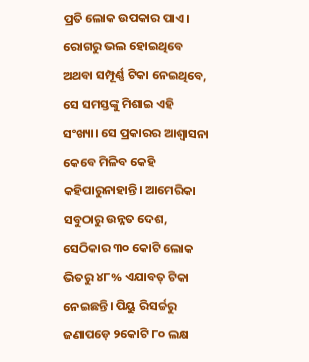ପ୍ରତି ଲୋକ ଉପକାର ପାଏ। ରୋଗରୁ ଭଲ ହୋଇଥିବେ ଅଥବା ସମ୍ପୂର୍ଣ୍ଣ ଟିକା ନେଇଥିବେ, ସେ ସମସ୍ତଙ୍କୁ ମିଶାଇ ଏହି ସଂଖ୍ୟା। ସେ ପ୍ରକାରର ଆଶ୍ୱାସନା କେବେ ମିଳିବ କେହି କହିପାରୁନାହାନ୍ତି। ଆମେରିକା ସବୁଠାରୁ ଉନ୍ନତ ଦେଶ, ସେଠିକାର ୩୦ କୋଟି ଲୋକ ଭିତରୁ ୪୮% ଏଯାବତ୍ ଟିକା ନେଇଛନ୍ତି। ପିୟୁ ରିସର୍ଚ୍ଚରୁ ଜଣାପଡ଼େ ୨କୋଟି ୮୦ ଲକ୍ଷ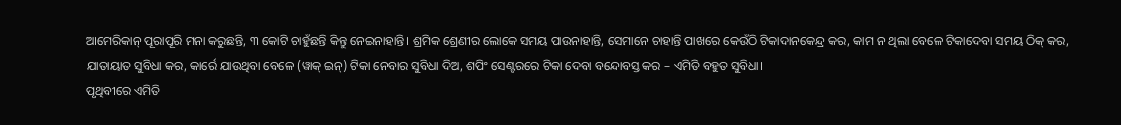ଆମେରିକାନ୍ ପୂରାପୂରି ମନା କରୁଛନ୍ତି, ୩ କୋଟି ଚାହୁଁଛନ୍ତି କିନ୍ତୁ ନେଇନାହାନ୍ତି। ଶ୍ରମିକ ଶ୍ରେଣୀର ଲୋକେ ସମୟ ପାଉନାହାନ୍ତି, ସେମାନେ ଚାହାନ୍ତି ପାଖରେ କେଉଁଠି ଟିକାଦାନକେନ୍ଦ୍ର କର, କାମ ନ ଥିଲା ବେଳେ ଟିକାଦେବା ସମୟ ଠିକ୍ କର, ଯାତାୟାତ ସୁବିଧା କର, କାର୍ରେ ଯାଉଥିବା ବେଳେ (ୱାକ୍ ଇନ୍) ଟିକା ନେବାର ସୁବିଧା ଦିଅ, ଶପିଂ ସେଣ୍ଟରରେ ଟିକା ଦେବା ବନ୍ଦୋବସ୍ତ କର – ଏମିତି ବହୁତ ସୁବିଧା।
ପୃଥିବୀରେ ଏମିତି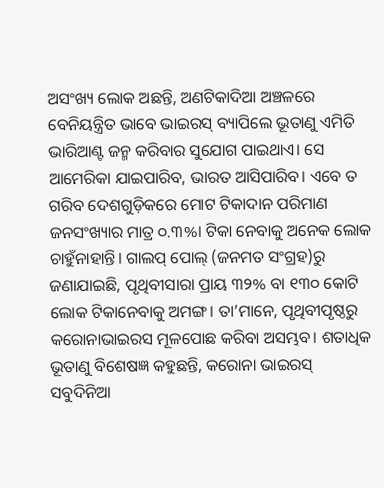ଅସଂଖ୍ୟ ଲୋକ ଅଛନ୍ତି, ଅଣଟିକାଦିଆ ଅଞ୍ଚଳରେ ବେନିୟନ୍ତ୍ରିତ ଭାବେ ଭାଇରସ୍ ବ୍ୟାପିଲେ ଭୂତାଣୁ ଏମିତି ଭାରିଆଣ୍ଟ ଜନ୍ମ କରିବାର ସୁଯୋଗ ପାଇଥାଏ। ସେ ଆମେରିକା ଯାଇପାରିବ, ଭାରତ ଆସିପାରିବ। ଏବେ ତ ଗରିବ ଦେଶଗୁଡ଼ିକରେ ମୋଟ ଟିକାଦାନ ପରିମାଣ ଜନସଂଖ୍ୟାର ମାତ୍ର ୦.୩%। ଟିକା ନେବାକୁ ଅନେକ ଲୋକ ଚାହୁଁନାହାନ୍ତି। ଗାଲପ୍ ପୋଲ୍ (ଜନମତ ସଂଗ୍ରହ)ରୁ ଜଣାଯାଇଛି, ପୃଥିବୀସାରା ପ୍ରାୟ ୩୨% ବା ୧୩୦ କୋଟି ଲୋକ ଟିକାନେବାକୁ ଅମଙ୍ଗ। ତା’ମାନେ, ପୃଥିବୀପୃଷ୍ଠରୁ କରୋନାଭାଇରସ ମୂଳପୋଛ କରିବା ଅସମ୍ଭବ। ଶତାଧିକ ଭୂତାଣୁ ବିଶେଷଜ୍ଞ କହୁଛନ୍ତି, କରୋନା ଭାଇରସ୍ ସବୁଦିନିଆ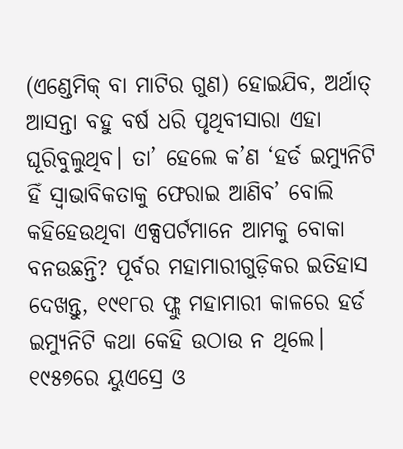(ଏଣ୍ଡେମିକ୍ ବା ମାଟିର ଗୁଣ) ହୋଇଯିବ, ଅର୍ଥାତ୍ ଆସନ୍ତା ବହୁ ବର୍ଷ ଧରି ପୃଥିବୀସାରା ଏହା ଘୂରିବୁଲୁଥିବ। ତା’ ହେଲେ କ’ଣ ‘ହର୍ଡ ଇମ୍ୟୁନିଟି ହିଁ ସ୍ବାଭାବିକତାକୁ ଫେରାଇ ଆଣିବ’ ବୋଲି କହିହେଉଥିବା ଏକ୍ସପର୍ଟମାନେ ଆମକୁ ବୋକା ବନଉଛନ୍ତି? ପୂର୍ବର ମହାମାରୀଗୁଡ଼ିକର ଇତିହାସ ଦେଖନ୍ତୁ, ୧୯୧୮ର ଫ୍ଲୁ ମହାମାରୀ କାଳରେ ହର୍ଡ ଇମ୍ୟୁନିଟି କଥା କେହି ଉଠାଉ ନ ଥିଲେ। ୧୯୫୭ରେ ୟୁଏସ୍ରେ ଓ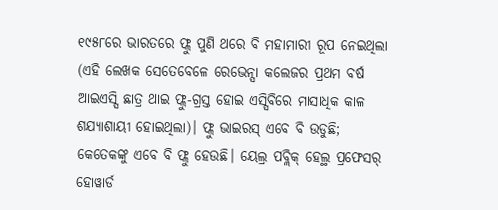୧୯୫୮ରେ ଭାରତରେ ଫ୍ଲୁ ପୁଣି ଥରେ ବି ମହାମାରୀ ରୂପ ନେଇଥିଲା (ଏହି ଲେଖକ ସେତେବେଳେ ରେଭେନ୍ସା କଲେଜର ପ୍ରଥମ ବର୍ଷ ଆଇଏସ୍ସି ଛାତ୍ର ଥାଇ ଫ୍ଲୁ-ଗ୍ରସ୍ତ ହୋଇ ଏସ୍ସିବିରେ ମାସାଧିକ କାଳ ଶଯ୍ୟାଶାୟୀ ହୋଇଥିଲା)। ଫ୍ଲୁ ଭାଇରସ୍ ଏବେ ବି ଉଡୁଛି; କେତେକଙ୍କୁ ଏବେ ବି ଫ୍ଲୁ ହେଉଛି। ୟେଲ୍ର ପବ୍ଲିକ୍ ହେଲ୍ଥ ପ୍ରଫେସର୍ ହୋୱାର୍ଡ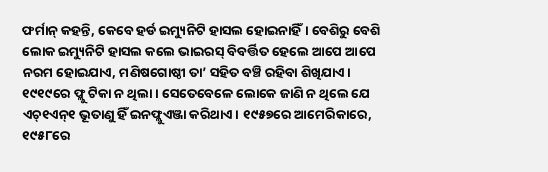ଫର୍ମାନ୍ କହନ୍ତି, କେବେ ହର୍ଡ ଇମ୍ୟୁନିଟି ହାସଲ ହୋଇନାହିଁ। ବେଶିରୁ ବେଶି ଲୋକ ଇମ୍ୟୁନିଟି ହାସଲ କଲେ ଭାଇରସ୍ ବିବର୍ତ୍ତିତ ହେଲେ ଆପେ ଆପେ ନରମ ହୋଇଯାଏ, ମଣିଷଗୋଷ୍ଠୀ ତା’ ସହିତ ବଞ୍ଚି ରହିବା ଶିଖିଯାଏ। ୧୯୧୯ରେ ଫ୍ଲୁ ଟିକା ନ ଥିଲା। ସେତେବେଳେ ଲୋକେ ଜାଣି ନ ଥିଲେ ଯେ ଏଚ୍୧ଏନ୍୧ ଭୂତାଣୁ ହିଁ ଇନଫ୍ଲୁଏଞ୍ଜା କରିଥାଏ। ୧୯୫୭ରେ ଆମେରିକାରେ, ୧୯୫୮ରେ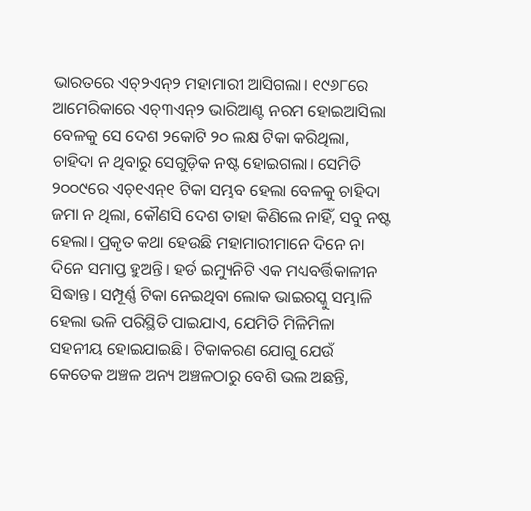ଭାରତରେ ଏଚ୍୨ଏନ୍୨ ମହାମାରୀ ଆସିଗଲା। ୧୯୬୮ରେ ଆମେରିକାରେ ଏଚ୍୩ଏନ୍୨ ଭାରିଆଣ୍ଟ ନରମ ହୋଇଆସିଲା ବେଳକୁ ସେ ଦେଶ ୨କୋଟି ୨୦ ଲକ୍ଷ ଟିକା କରିଥିଲା, ଚାହିଦା ନ ଥିବାରୁ ସେଗୁଡ଼ିକ ନଷ୍ଟ ହୋଇଗଲା। ସେମିତି ୨୦୦୯ରେ ଏଚ୍୧ଏନ୍୧ ଟିକା ସମ୍ଭବ ହେଲା ବେଳକୁ ଚାହିଦା ଜମା ନ ଥିଲା, କୌଣସି ଦେଶ ତାହା କିଣିଲେ ନାହିଁ, ସବୁ ନଷ୍ଟ ହେଲା। ପ୍ରକୃତ କଥା ହେଉଛି ମହାମାରୀମାନେ ଦିନେ ନା ଦିନେ ସମାପ୍ତ ହୁଅନ୍ତି। ହର୍ଡ ଇମ୍ୟୁନିଟି ଏକ ମଧ୍ୟବର୍ତ୍ତିକାଳୀନ ସିଦ୍ଧାନ୍ତ। ସମ୍ପୂର୍ଣ୍ଣ ଟିକା ନେଇଥିବା ଲୋକ ଭାଇରସ୍କୁ ସମ୍ଭାଳି ହେଲା ଭଳି ପରିସ୍ଥିତି ପାଇଯାଏ, ଯେମିତି ମିଳିମିଳା ସହନୀୟ ହୋଇଯାଇଛି। ଟିକାକରଣ ଯୋଗୁ ଯେଉଁ କେତେକ ଅଞ୍ଚଳ ଅନ୍ୟ ଅଞ୍ଚଳଠାରୁ ବେଶି ଭଲ ଅଛନ୍ତି,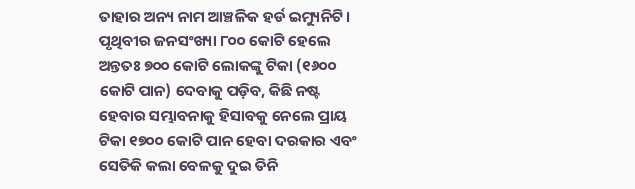ତାହାର ଅନ୍ୟ ନାମ ଆଞ୍ଚଳିକ ହର୍ଡ ଇମ୍ୟୁନିଟି। ପୃଥିବୀର ଜନସଂଖ୍ୟା ୮୦୦ କୋଟି ହେଲେ ଅନ୍ତତଃ ୭୦୦ କୋଟି ଲୋକଙ୍କୁ ଟିକା (୧୬୦୦ କୋଟି ପାନ) ଦେବାକୁ ପଡ଼ିବ, କିଛି ନଷ୍ଟ ହେବାର ସମ୍ଭାବନାକୁ ହିସାବକୁ ନେଲେ ପ୍ରାୟ ଟିକା ୧୭୦୦ କୋଟି ପାନ ହେବା ଦରକାର ଏବଂ ସେତିକି କଲା ବେଳକୁ ଦୁଇ ତିନି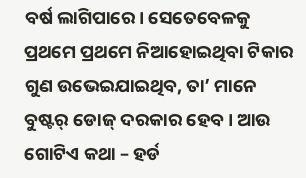ବର୍ଷ ଲାଗିପାରେ। ସେତେବେଳକୁ ପ୍ରଥମେ ପ୍ରଥମେ ନିଆହୋଇଥିବା ଟିକାର ଗୁଣ ଉଭେଇଯାଇଥିବ, ତା’ ମାନେ ବୁଷ୍ଟର୍ ଡୋଜ୍ ଦରକାର ହେବ। ଆଉ ଗୋଟିଏ କଥା – ହର୍ଡ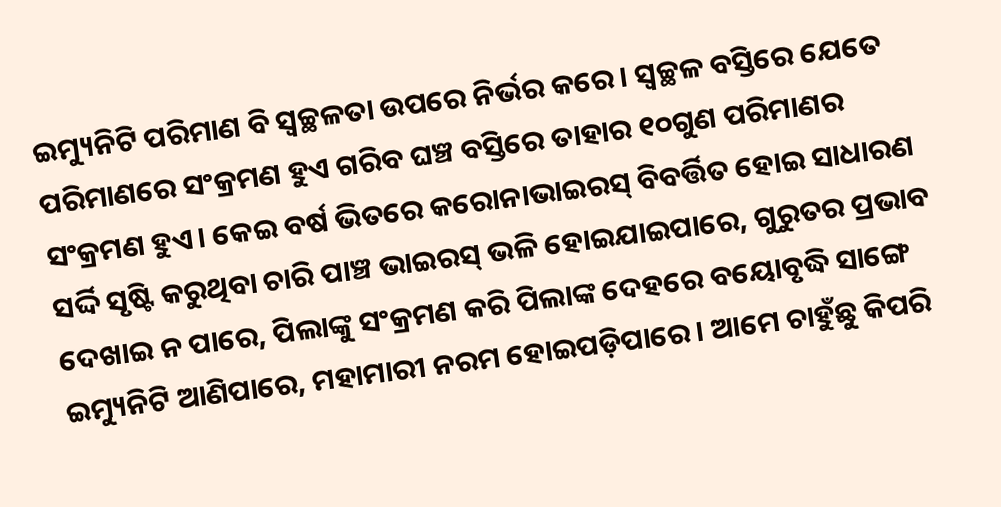ଇମ୍ୟୁନିଟି ପରିମାଣ ବି ସ୍ବଚ୍ଛଳତା ଉପରେ ନିର୍ଭର କରେ। ସ୍ବଚ୍ଛଳ ବସ୍ତିରେ ଯେତେ ପରିମାଣରେ ସଂକ୍ରମଣ ହୁଏ ଗରିବ ଘଞ୍ଚ ବସ୍ତିରେ ତାହାର ୧୦ଗୁଣ ପରିମାଣର ସଂକ୍ରମଣ ହୁଏ। କେଇ ବର୍ଷ ଭିତରେ କରୋନାଭାଇରସ୍ ବିବର୍ତ୍ତିତ ହୋଇ ସାଧାରଣ ସର୍ଦ୍ଦି ସୃଷ୍ଟି କରୁଥିବା ଚାରି ପାଞ୍ଚ ଭାଇରସ୍ ଭଳି ହୋଇଯାଇପାରେ, ଗୁରୁତର ପ୍ରଭାବ ଦେଖାଇ ନ ପାରେ, ପିଲାଙ୍କୁ ସଂକ୍ରମଣ କରି ପିଲାଙ୍କ ଦେହରେ ବୟୋବୃଦ୍ଧି ସାଙ୍ଗେ ଇମ୍ୟୁନିଟି ଆଣିପାରେ, ମହାମାରୀ ନରମ ହୋଇପଡ଼ିପାରେ। ଆମେ ଚାହୁଁଛୁ କିପରି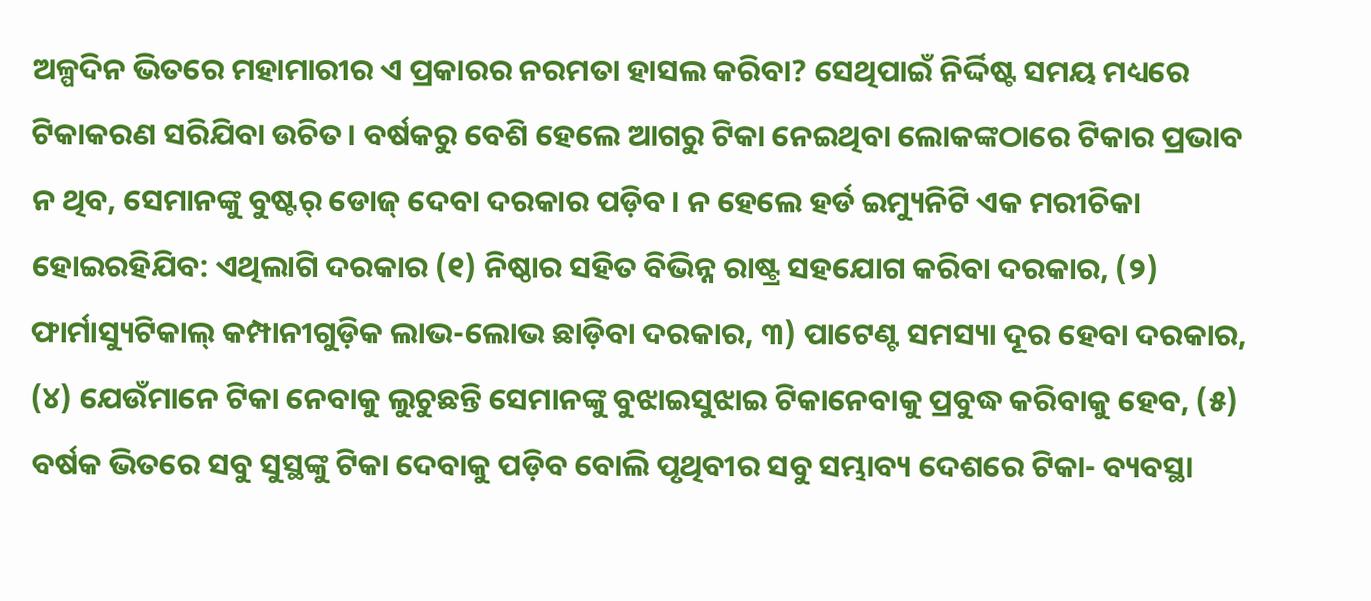ଅଳ୍ପଦିନ ଭିତରେ ମହାମାରୀର ଏ ପ୍ରକାରର ନରମତା ହାସଲ କରିବା? ସେଥିପାଇଁ ନିର୍ଦ୍ଦିଷ୍ଟ ସମୟ ମଧ୍ୟରେ ଟିକାକରଣ ସରିଯିବା ଉଚିତ। ବର୍ଷକରୁ ବେଶି ହେଲେ ଆଗରୁ ଟିକା ନେଇଥିବା ଲୋକଙ୍କଠାରେ ଟିକାର ପ୍ରଭାବ ନ ଥିବ, ସେମାନଙ୍କୁ ବୁଷ୍ଟର୍ ଡୋଜ୍ ଦେବା ଦରକାର ପଡ଼ିବ। ନ ହେଲେ ହର୍ଡ ଇମ୍ୟୁନିଟି ଏକ ମରୀଚିକା ହୋଇରହିଯିବ: ଏଥିଲାଗି ଦରକାର (୧) ନିଷ୍ଠାର ସହିତ ବିଭିନ୍ନ ରାଷ୍ଟ୍ର ସହଯୋଗ କରିବା ଦରକାର, (୨) ଫାର୍ମାସ୍ୟୁଟିକାଲ୍ କମ୍ପାନୀଗୁଡ଼ିକ ଲାଭ-ଲୋଭ ଛାଡ଼ିବା ଦରକାର, ୩) ପାଟେଣ୍ଟ ସମସ୍ୟା ଦୂର ହେବା ଦରକାର, (୪) ଯେଉଁମାନେ ଟିକା ନେବାକୁ ଲୁଚୁଛନ୍ତି ସେମାନଙ୍କୁ ବୁଝାଇସୁଝାଇ ଟିକାନେବାକୁ ପ୍ରବୁଦ୍ଧ କରିବାକୁ ହେବ, (୫) ବର୍ଷକ ଭିତରେ ସବୁ ସୁସ୍ଥଙ୍କୁ ଟିକା ଦେବାକୁ ପଡ଼ିବ ବୋଲି ପୃଥିବୀର ସବୁ ସମ୍ଭାବ୍ୟ ଦେଶରେ ଟିକା- ବ୍ୟବସ୍ଥା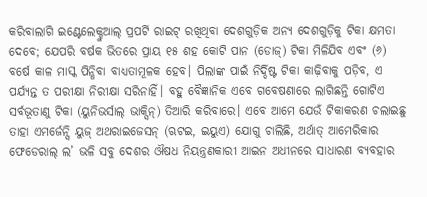କରିବାଲାଗି ଇଣ୍ଟେଲେକ୍ଚୁଆଲ୍ ପ୍ରପର୍ଟି ରାଇଟ୍ ରଖିଥିବା ଦେଶଗୁଡ଼ିକ ଅନ୍ୟ ଦେଶଗୁଡ଼ିକୁ ଟିକା କ୍ଷମତା ଦେବେ; ଯେପରି ବର୍ଷକ ଭିତରେ ପ୍ରାୟ ୧୫ ଶହ କୋଟି ପାନ (ଡୋଜ୍) ଟିକା ମିଳିଯିବ ଏବଂ (୬) ବର୍ଷେ କାଳ ମାସ୍କ ପିନ୍ଧିବା ବାଧ୍ୟତାମୂଳକ ହେବ। ପିଲାଙ୍କ ପାଇଁ ନିର୍ଦ୍ଦିଷ୍ଟ ଟିକା କାଢ଼ିବାକୁ ପଡ଼ିବ, ଏ ପର୍ଯ୍ୟନ୍ତ ତ ପରୀକ୍ଷା ନିରୀକ୍ଷା ସରିନାହିଁ। ବହୁ ବୈଜ୍ଞାନିକ ଏବେ ଗବେଷଣାରେ ଲାଗିଛନ୍ତି ଗୋଟିଏ ସର୍ବଭୂତାଣୁ ଟିକା (ୟୁନିଭର୍ସାଲ୍ ଭାକ୍ସିନ୍) ତିଆରି କରିବାରେ। ଏବେ ଆମେ ଯେଉଁ ଟିକାକରଣ ଚଲାଇଛୁ ତାହା ଏମର୍ଜେନ୍ସି ୟୁଜ୍ ଅଥରାଇଜେସନ୍ (ଋଟଇ, ଇୟୁଏ) ଯୋଗୁ ଚାଲିଛି, ଅର୍ଥାତ୍ ଆମେରିକାର ଫେଡେରାଲ୍ ଲ’ ଭଳି ସବୁ ଦେଶର ଔଷଧ ନିୟନ୍ତ୍ରଣକାରୀ ଆଇନ ଅଧୀନରେ ସାଧାରଣ ବ୍ୟବହାର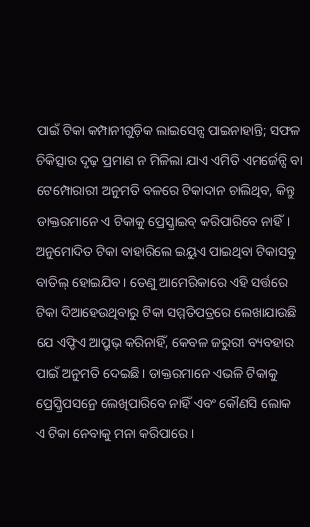ପାଇଁ ଟିକା କମ୍ପାନୀଗୁଡ଼ିକ ଲାଇସେନ୍ସ ପାଇନାହାନ୍ତି; ସଫଳ ଚିକିତ୍ସାର ଦୃଢ଼ ପ୍ରମାଣ ନ ମିଳିଲା ଯାଏ ଏମିତି ଏମର୍ଜେନ୍ସି ବା ଟେମ୍ପୋରାରୀ ଅନୁମତି ବଳରେ ଟିକାଦାନ ଚାଲିଥିବ, କିନ୍ତୁ ଡାକ୍ତରମାନେ ଏ ଟିକାକୁ ପ୍ରେସ୍କ୍ରାଇବ୍ କରିପାରିବେ ନାହିଁ। ଅନୁମୋଦିତ ଟିକା ବାହାରିଲେ ଇୟୁଏ ପାଇଥିବା ଟିକାସବୁ ବାତିଲ୍ ହୋଇଯିବ। ତେଣୁ ଆମେରିକାରେ ଏହି ସର୍ତ୍ତରେ ଟିକା ଦିଆହେଉଥିବାରୁ ଟିକା ସମ୍ମତିପତ୍ରରେ ଲେଖାଯାଉଛି ଯେ ଏଫ୍ଡିଏ ଆପ୍ରୁଭ୍ କରିନାହିଁ, କେବଳ ଜରୁରୀ ବ୍ୟବହାର ପାଇଁ ଅନୁମତି ଦେଇଛି। ଡାକ୍ତରମାନେ ଏଭଳି ଟିକାକୁ ପ୍ରେସ୍କ୍ରିପସନ୍ରେ ଲେଖିପାରିବେ ନାହିଁ ଏବଂ କୌଣସି ଲୋକ ଏ ଟିକା ନେବାକୁ ମନା କରିପାରେ।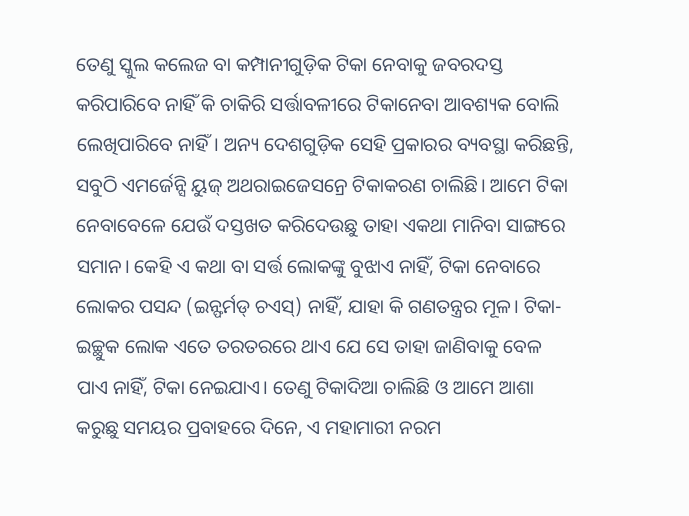ତେଣୁ ସ୍କୁଲ କଲେଜ ବା କମ୍ପାନୀଗୁଡ଼ିକ ଟିକା ନେବାକୁ ଜବରଦସ୍ତ କରିପାରିବେ ନାହିଁ କି ଚାକିରି ସର୍ତ୍ତାବଳୀରେ ଟିକାନେବା ଆବଶ୍ୟକ ବୋଲି ଲେଖିପାରିବେ ନାହିଁ। ଅନ୍ୟ ଦେଶଗୁଡ଼ିକ ସେହି ପ୍ରକାରର ବ୍ୟବସ୍ଥା କରିଛନ୍ତି, ସବୁଠି ଏମର୍ଜେନ୍ସି ୟୁଜ୍ ଅଥରାଇଜେସନ୍ରେ ଟିକାକରଣ ଚାଲିଛି। ଆମେ ଟିକା ନେବାବେଳେ ଯେଉଁ ଦସ୍ତଖତ କରିଦେଉଛୁ ତାହା ଏକଥା ମାନିବା ସାଙ୍ଗରେ ସମାନ। କେହି ଏ କଥା ବା ସର୍ତ୍ତ ଲୋକଙ୍କୁ ବୁଝାଏ ନାହିଁ, ଟିକା ନେବାରେ ଲୋକର ପସନ୍ଦ (ଇନ୍ଫର୍ମଡ୍ ଚଏସ୍) ନାହିଁ, ଯାହା କି ଗଣତନ୍ତ୍ରର ମୂଳ। ଟିକା-ଇଚ୍ଛୁକ ଲୋକ ଏତେ ତରତରରେ ଥାଏ ଯେ ସେ ତାହା ଜାଣିବାକୁ ବେଳ ପାଏ ନାହିଁ, ଟିକା ନେଇଯାଏ। ତେଣୁ ଟିକାଦିଆ ଚାଲିଛି ଓ ଆମେ ଆଶା କରୁଛୁ ସମୟର ପ୍ରବାହରେ ଦିନେ, ଏ ମହାମାରୀ ନରମ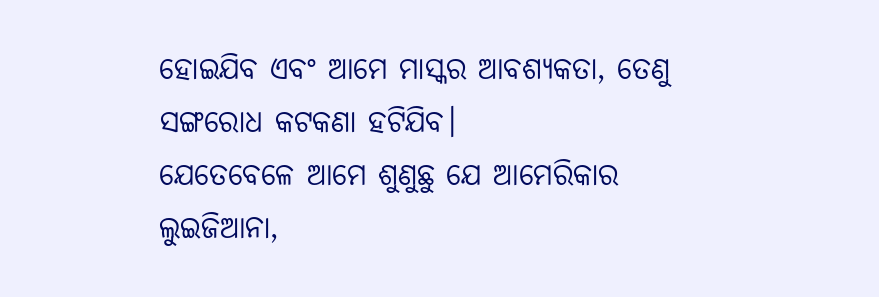ହୋଇଯିବ ଏବଂ ଆମେ ମାସ୍କର ଆବଶ୍ୟକତା, ତେଣୁ ସଙ୍ଗରୋଧ କଟକଣା ହଟିଯିବ।
ଯେତେବେଳେ ଆମେ ଶୁଣୁଛୁ ଯେ ଆମେରିକାର ଲୁଇଜିଆନା,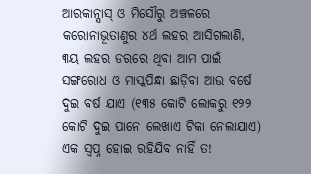ଆରକାନ୍ସାସ୍ ଓ ମିସୌରୁ ଅଞ୍ଚଳରେ କରୋନାଭୂତାଣୁର ୪ର୍ଥ ଲହର ଆସିଗଲାଣି, ୩ୟ ଲହର ଡରରେ ଥିବା ଆମ ପାଇଁ ସଙ୍ଗରୋଧ ଓ ମାସ୍କପିନ୍ଧା ଛାଡ଼ିବା ଆଉ ବର୍ଷେ ଦୁଇ ବର୍ଷ ଯାଏ (୧୩୫ କୋଟି ଲୋକରୁ ୧୨୨ କୋଟି ଦୁଇ ପାନେ ଲେଖାଏ ଟିକା ନେଲାଯାଏ) ଏକ ସ୍ବପ୍ନ ହୋଇ ରହିଯିବ ନାହିଁ ତ!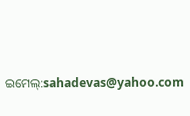ଇମେଲ୍:sahadevas@yahoo.com